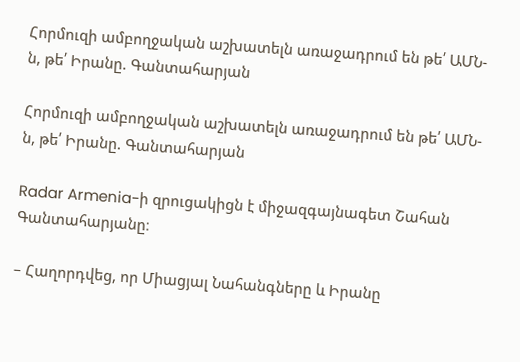Հորմուզի ամբողջական աշխատելն առաջադրում են թե՛ ԱՄՆ-ն, թե՛ Իրանը. Գանտահարյան

Հորմուզի ամբողջական աշխատելն առաջադրում են թե՛ ԱՄՆ-ն, թե՛ Իրանը. Գանտահարյան

Radar Armenia-ի զրուցակիցն է միջազգայնագետ Շահան Գանտահարյանը։

– Հաղորդվեց, որ Միացյալ Նահանգները և Իրանը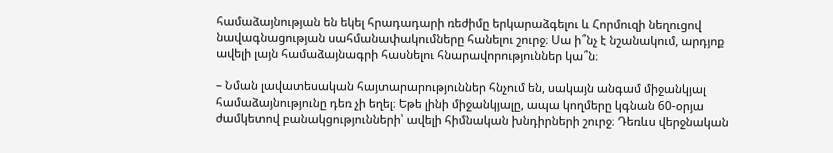համաձայնության են եկել հրադադարի ռեժիմը երկարաձգելու և Հորմուզի նեղուցով նավագնացության սահմանափակումները հանելու շուրջ։ Սա ի՞նչ է նշանակում, արդյոք ավելի լայն համաձայնագրի հասնելու հնարավորություններ կա՞ն։

– Նման լավատեսական հայտարարություններ հնչում են, սակայն անգամ միջանկյալ համաձայնությունը դեռ չի եղել։ Եթե լինի միջանկյալը, ապա կողմերը կգնան 60-օրյա ժամկետով բանակցությունների՝ ավելի հիմնական խնդիրների շուրջ։ Դեռևս վերջնական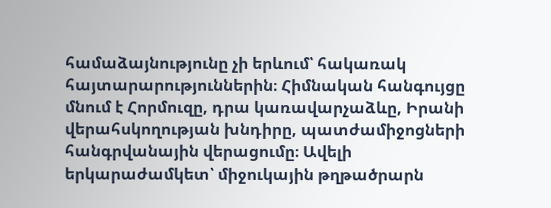համաձայնությունը չի երևում՝ հակառակ հայտարարություններին։ Հիմնական հանգույցը մնում է Հորմուզը, դրա կառավարչաձևը, Իրանի վերահսկողության խնդիրը, պատժամիջոցների հանգրվանային վերացումը։ Ավելի երկարաժամկետ՝ միջուկային թղթածրարն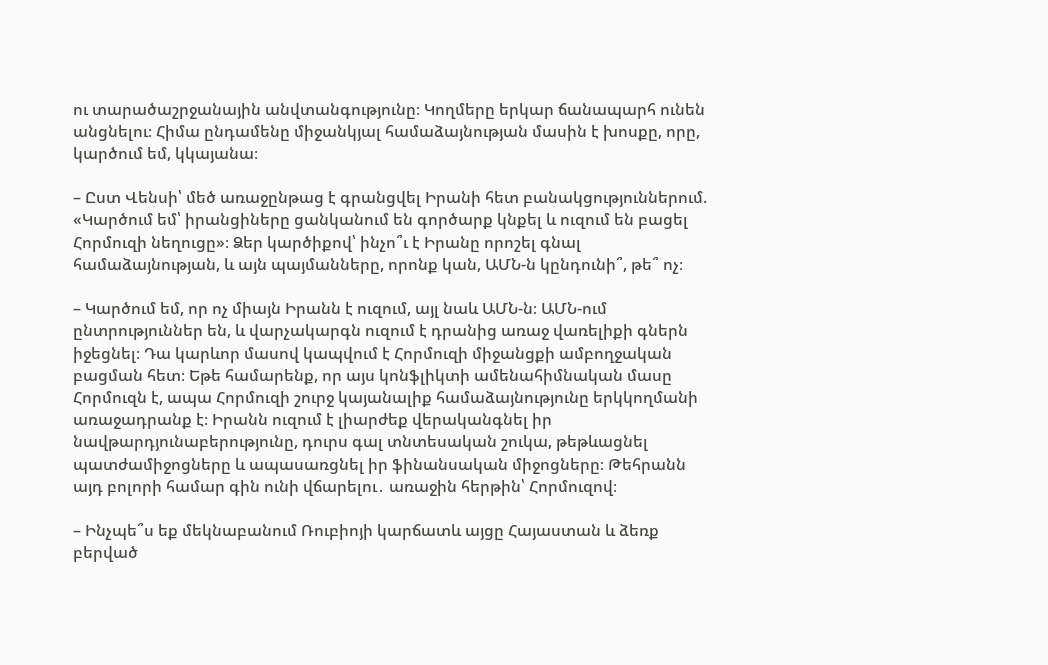ու տարածաշրջանային անվտանգությունը։ Կողմերը երկար ճանապարհ ունեն անցնելու։ Հիմա ընդամենը միջանկյալ համաձայնության մասին է խոսքը, որը, կարծում եմ, կկայանա։

– Ըստ Վենսի՝ մեծ առաջընթաց է գրանցվել Իրանի հետ բանակցություններում. «Կարծում եմ՝ իրանցիները ցանկանում են գործարք կնքել և ուզում են բացել Հորմուզի նեղուցը»։ Ձեր կարծիքով՝ ինչո՞ւ է Իրանը որոշել գնալ համաձայնության, և այն պայմանները, որոնք կան, ԱՄՆ-ն կընդունի՞, թե՞ ոչ։

– Կարծում եմ, որ ոչ միայն Իրանն է ուզում, այլ նաև ԱՄՆ-ն։ ԱՄՆ-ում ընտրություններ են, և վարչակարգն ուզում է դրանից առաջ վառելիքի գներն իջեցնել։ Դա կարևոր մասով կապվում է Հորմուզի միջանցքի ամբողջական բացման հետ։ Եթե համարենք, որ այս կոնֆլիկտի ամենահիմնական մասը Հորմուզն է, ապա Հորմուզի շուրջ կայանալիք համաձայնությունը երկկողմանի առաջադրանք է։ Իրանն ուզում է լիարժեք վերականգնել իր նավթարդյունաբերությունը, դուրս գալ տնտեսական շուկա, թեթևացնել պատժամիջոցները և ապասառցնել իր ֆինանսական միջոցները։ Թեհրանն այդ բոլորի համար գին ունի վճարելու․ առաջին հերթին՝ Հորմուզով։

– Ինչպե՞ս եք մեկնաբանում Ռուբիոյի կարճատև այցը Հայաստան և ձեռք բերված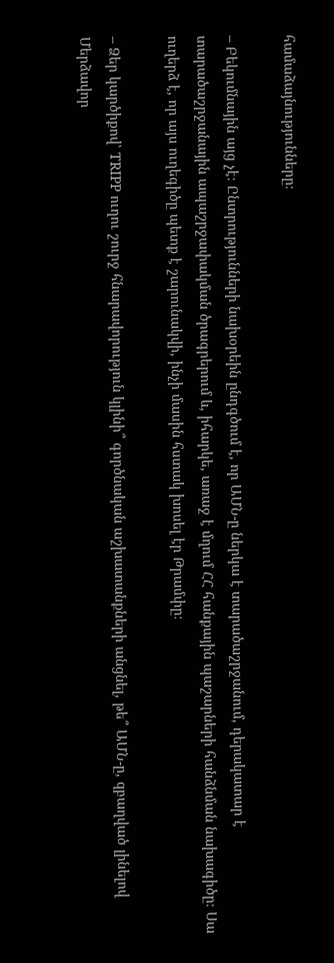համաձայնությունները։

– Բեկումնային այց չէ։ Ընտրությունների նախօրեին ընդգծում է, որ ԱՄՆ-ը ներկա է տարածաշրջանում, դերակատար է տարածաշրջանային ապաշրջափակման ծրագրերում և, իհարկե, առաջ է մղում ՀՀ հանքային պաշարների հանձնման նախագիծը։ Սա ուղերձ է, որ այս ուղեգիծը պետք է շարունակվի, ինչի մասին հստակ խոսել էր Թրամփը։

– Ձեր կարծիքով՝ TRIPP ուղու շուրջ հնարավորություն կլինի՞ գործնական աշխատանքների անցնել, թե՞ ԱՄՆ-ը, զբաղված լինելով Մերձավոր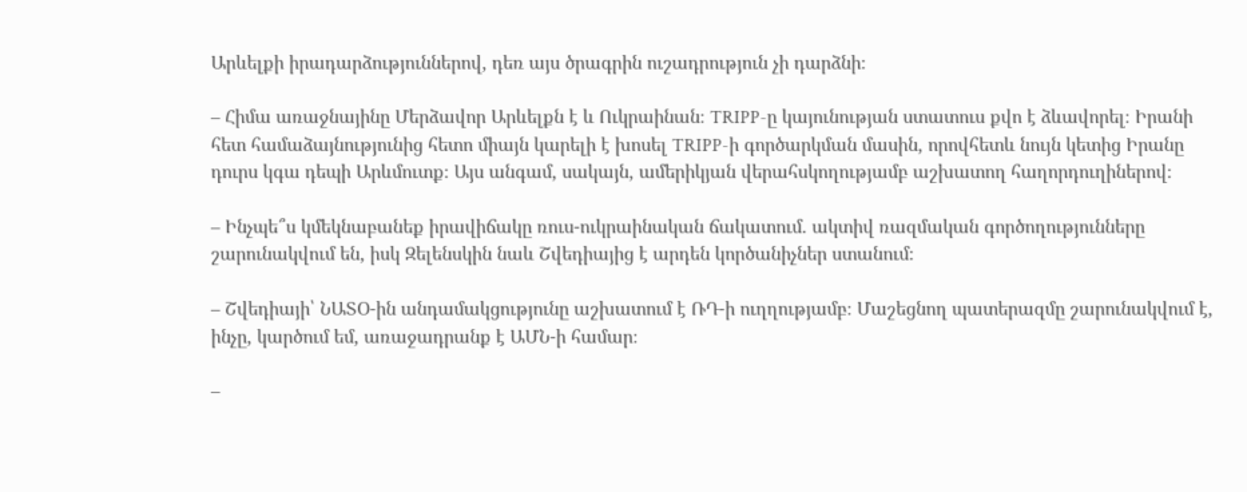Արևելքի իրադարձություններով, դեռ այս ծրագրին ուշադրություն չի դարձնի։

– Հիմա առաջնայինը Մերձավոր Արևելքն է և Ուկրաինան։ TRIPP-ը կայունության ստատուս քվո է ձևավորել։ Իրանի հետ համաձայնությունից հետո միայն կարելի է խոսել TRIPP-ի գործարկման մասին, որովհետև նույն կետից Իրանը դուրս կգա դեպի Արևմուտք։ Այս անգամ, սակայն, ամերիկյան վերահսկողությամբ աշխատող հաղորդուղիներով։

– Ինչպե՞ս կմեկնաբանեք իրավիճակը ռուս-ուկրաինական ճակատում. ակտիվ ռազմական գործողությունները շարունակվում են, իսկ Զելենսկին նաև Շվեդիայից է արդեն կործանիչներ ստանում։

– Շվեդիայի՝ ՆԱՏՕ-ին անդամակցությունը աշխատում է ՌԴ-ի ուղղությամբ։ Մաշեցնող պատերազմը շարունակվում է, ինչը, կարծում եմ, առաջադրանք է ԱՄՆ-ի համար։

–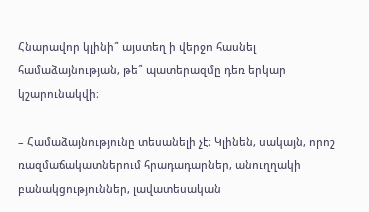Հնարավոր կլինի՞ այստեղ ի վերջո հասնել համաձայնության, թե՞ պատերազմը դեռ երկար կշարունակվի։

– Համաձայնությունը տեսանելի չէ։ Կլինեն, սակայն, որոշ ռազմաճակատներում հրադադարներ, անուղղակի բանակցություններ, լավատեսական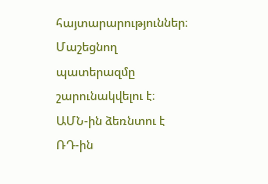հայտարարություններ։ Մաշեցնող պատերազմը շարունակվելու է։ ԱՄՆ-ին ձեռնտու է ՌԴ-ին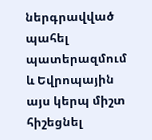ներգրավված պահել պատերազմում և Եվրոպային այս կերպ միշտ հիշեցնել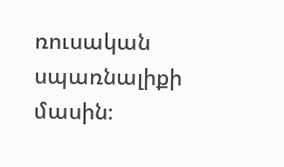ռուսական սպառնալիքի մասին։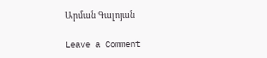Արման Գալոյան

Leave a Comment